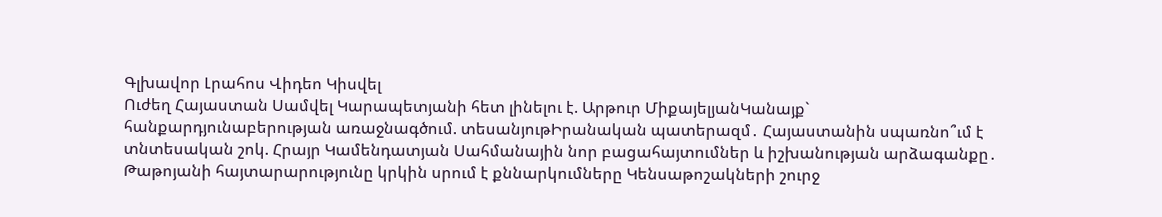Գլխավոր Լրահոս Վիդեո Կիսվել
Ուժեղ Հայաստան Սամվել Կարապետյանի հետ լինելու է. Արթուր ՄիքայելյանԿանայք` հանքարդյունաբերության առաջնագծում. տեսանյութԻրանական պատերազմ․ Հայաստանին սպառնո՞ւմ է տնտեսական շոկ. Հրայր Կամենդատյան Սահմանային նոր բացահայտումներ և իշխանության արձագանքը․ Թաթոյանի հայտարարությունը կրկին սրում է քննարկումները Կենսաթոշակների շուրջ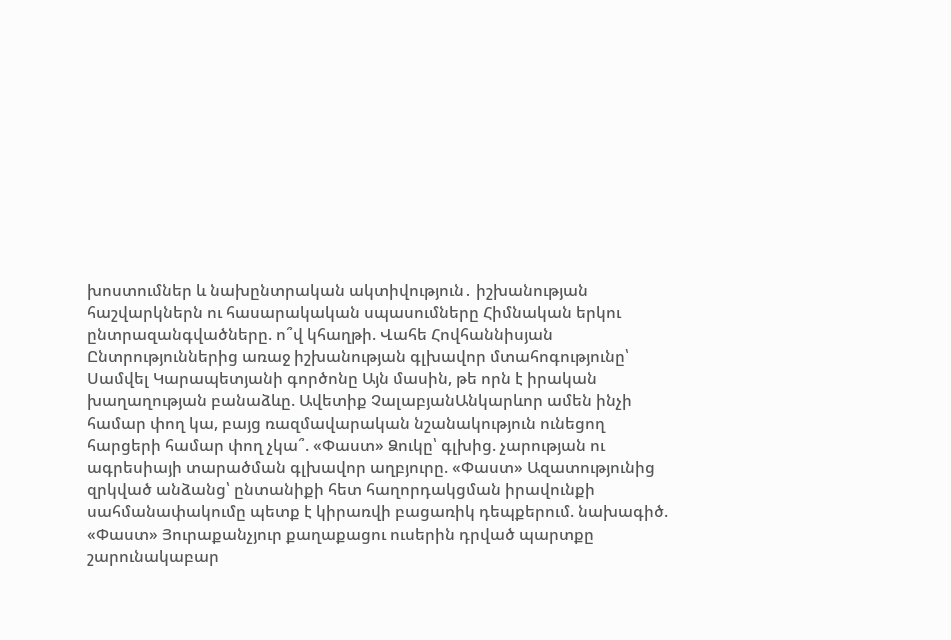խոստումներ և նախընտրական ակտիվություն․ իշխանության հաշվարկներն ու հասարակական սպասումները Հիմնական երկու ընտրազանգվածները. ո՞վ կհաղթի. Վահե Հովհաննիսյան Ընտրություններից առաջ իշխանության գլխավոր մտահոգությունը՝ Սամվել Կարապետյանի գործոնը Այն մասին, թե որն է իրական խաղաղության բանաձևը. Ավետիք ՉալաբյանԱնկարևոր ամեն ինչի համար փող կա, բայց ռազմավարական նշանակություն ունեցող հարցերի համար փող չկա՞. «Փաստ» Ձուկը՝ գլխից. չարության ու ագրեսիայի տարածման գլխավոր աղբյուրը. «Փաստ» Ազատությունից զրկված անձանց՝ ընտանիքի հետ հաղորդակցման իրավունքի սահմանափակումը պետք է կիրառվի բացառիկ դեպքերում. նախագիծ. «Փաստ» Յուրաքանչյուր քաղաքացու ուսերին դրված պարտքը շարունակաբար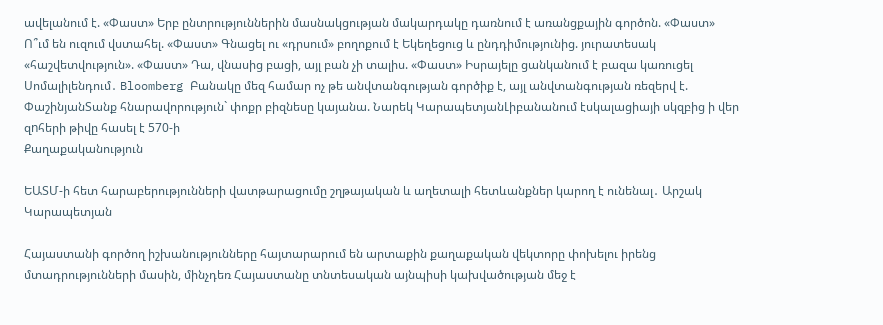ավելանում է. «Փաստ» Երբ ընտրություններին մասնակցության մակարդակը դառնում է առանցքային գործոն. «Փաստ» Ո՞ւմ են ուզում վստահել. «Փաստ» Գնացել ու «դրսում» բողոքում է Եկեղեցուց և ընդդիմությունից. յուրատեսակ «հաշվետվություն». «Փաստ» Դա, վնասից բացի, այլ բան չի տալիս. «Փաստ» Իսրայելը ցանկանում է բազա կառուցել Սոմալիլենդում․ Bloomberg Բանակը մեզ համար ոչ թե անվտանգության գործիք է, այլ անվտանգության ռեզերվ է. ՓաշինյանՏանք հնարավորություն` փոքր բիզնեսը կայանա. Նարեկ ԿարապետյանԼիբանանում էսկալացիայի սկզբից ի վեր զnհերի թիվը հասել է 570-ի
Քաղաքականություն

ԵԱՏՄ-ի հետ հարաբերությունների վատթարացումը շղթայական և աղետալի հետևանքներ կարող է ունենալ․ Արշակ Կարապետյան

Հայաստանի գործող իշխանությունները հայտարարում են արտաքին քաղաքական վեկտորը փոխելու իրենց մտադրությունների մասին, մինչդեռ Հայաստանը տնտեսական այնպիսի կախվածության մեջ է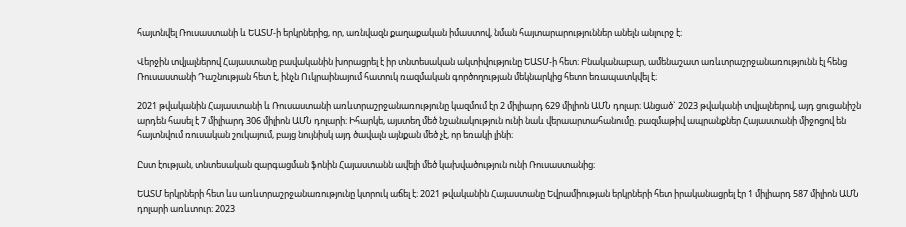հայտնվել Ռուսաստանի և ԵԱՏՄ-ի երկրներից, որ, առնվազն քաղաքական իմաստով, նման հայտարարություններ անելն անլուրջ է։

Վերջին տվյալներով Հայաստանը բավականին խորացրել է իր տնտեսական ակտիվությունը ԵԱՏՄ-ի հետ։ Բնականաբար, ամենաշատ առևտրաշրջանառությունն էլ հենց Ռուսաստանի Դաշնության հետ է, ինչն Ուկրաինայում հատուկ ռազմական գործողության մեկնարկից հետո եռապատկվել է։

2021 թվականին Հայաստանի և Ռուսաստանի առևտրաշրջանառությունը կազմում էր 2 միլիարդ 629 միլիոն ԱՄՆ դոլար։ Անցած` 2023 թվականի տվյալներով, այդ ցուցանիշն արդեն հասել է 7 միլիարդ 306 միլիոն ԱՄՆ դոլարի։ Իհարկե, այստեղ մեծ նշանակություն ունի նաև վերաարտահանումը. բազմաթիվ ապրանքներ Հայաստանի միջոցով են հայտնվում ռուսական շուկայում, բայց նույնիսկ այդ ծավալն այնքան մեծ չէ, որ եռակի լինի։

Ըստ էության, տնտեսական զարգացման ֆոնին Հայաստանն ավելի մեծ կախվածություն ունի Ռուսաստանից։

ԵԱՏՄ երկրների հետ ևս առևտրաշրջանառությունը կտրուկ աճել է։ 2021 թվականին Հայաստանը Եվրամիության երկրների հետ իրականացրել էր 1 միլիարդ 587 միլիոն ԱՄՆ դոլարի առևտուր։ 2023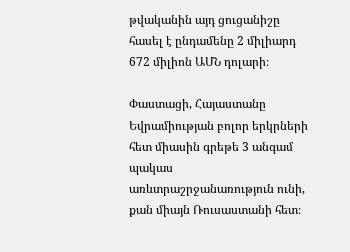թվականին այդ ցուցանիշը հասել է ընդամենը 2 միլիարդ 672 միլիոն ԱՄՆ դոլարի։

Փաստացի, Հայաստանը Եվրամիության բոլոր երկրների հետ միասին գրեթե 3 անգամ պակաս առևտրաշրջանառություն ունի, քան միայն Ռուսաստանի հետ։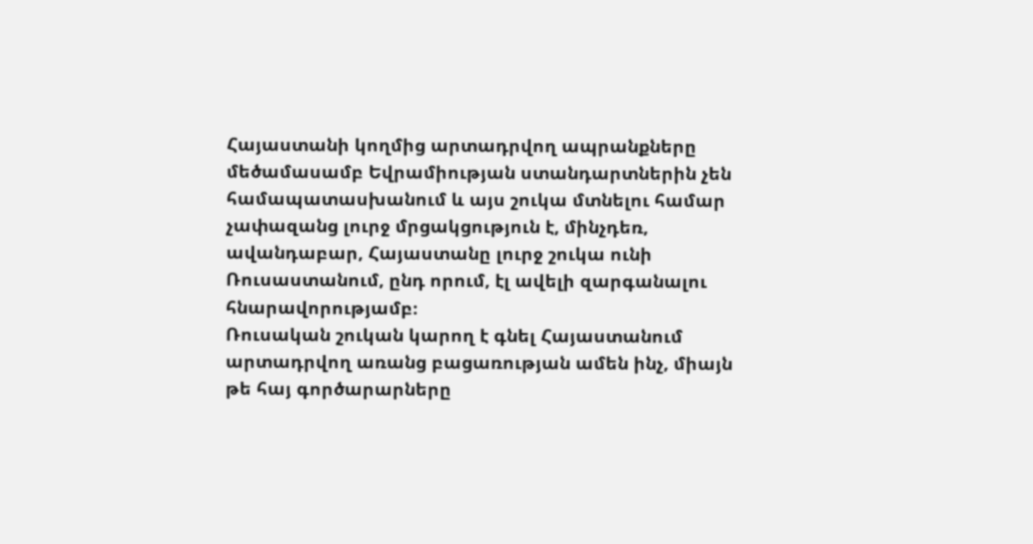Հայաստանի կողմից արտադրվող ապրանքները մեծամասամբ Եվրամիության ստանդարտներին չեն համապատասխանում և այս շուկա մտնելու համար չափազանց լուրջ մրցակցություն է, մինչդեռ, ավանդաբար, Հայաստանը լուրջ շուկա ունի Ռուսաստանում, ընդ որում, էլ ավելի զարգանալու հնարավորությամբ։
Ռուսական շուկան կարող է գնել Հայաստանում արտադրվող առանց բացառության ամեն ինչ, միայն թե հայ գործարարները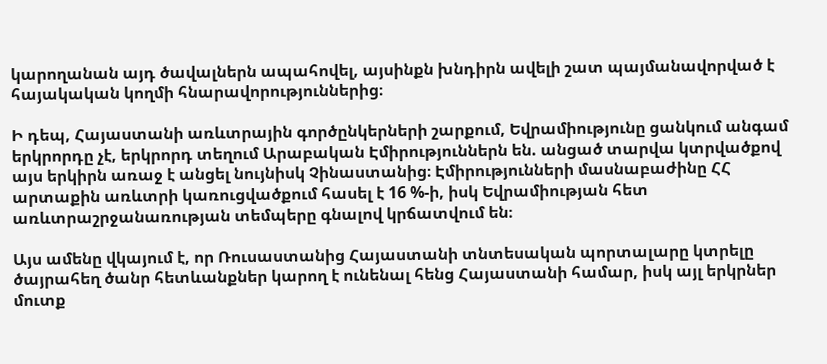կարողանան այդ ծավալներն ապահովել, այսինքն խնդիրն ավելի շատ պայմանավորված է հայակական կողմի հնարավորություններից։

Ի դեպ, Հայաստանի առևտրային գործընկերների շարքում, Եվրամիությունը ցանկում անգամ երկրորդը չէ, երկրորդ տեղում Արաբական Էմիրություններն են. անցած տարվա կտրվածքով այս երկիրն առաջ է անցել նույնիսկ Չինաստանից։ Էմիրությունների մասնաբաժինը ՀՀ արտաքին առևտրի կառուցվածքում հասել է 16 %-ի, իսկ Եվրամիության հետ առևտրաշրջանառության տեմպերը գնալով կրճատվում են։

Այս ամենը վկայում է, որ Ռուսաստանից Հայաստանի տնտեսական պորտալարը կտրելը ծայրահեղ ծանր հետևանքներ կարող է ունենալ հենց Հայաստանի համար, իսկ այլ երկրներ մուտք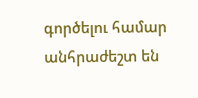գործելու համար անհրաժեշտ են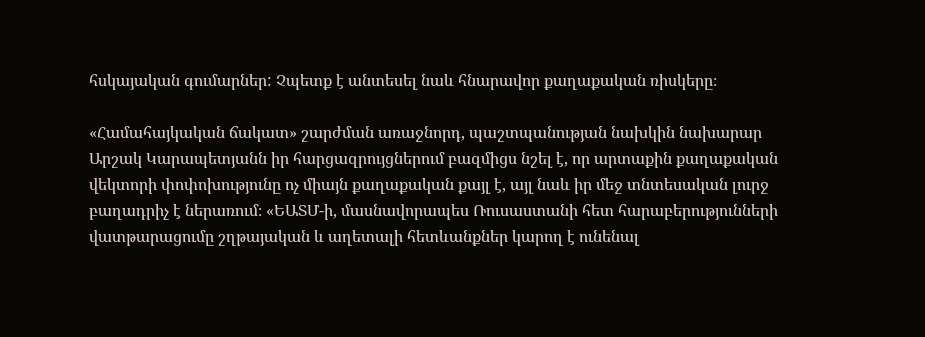հսկայական գումարներ: Չպետք է անտեսել նաև հնարավոր քաղաքական ռիսկերը։

«Համահայկական ճակատ» շարժման առաջնորդ, պաշտպանության նախկին նախարար Արշակ Կարապետյանն իր հարցազրույցներում բազմիցս նշել է, որ արտաքին քաղաքական վեկտորի փոփոխությունը ոչ միայն քաղաքական քայլ է, այլ նաև իր մեջ տնտեսական լուրջ բաղադրիչ է ներառում։ «ԵԱՏՄ-ի, մասնավորապես Ռուսաստանի հետ հարաբերությունների վատթարացումը շղթայական և աղետալի հետևանքներ կարող է ունենալ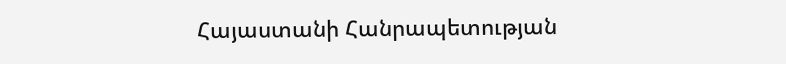Հայաստանի Հանրապետության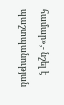համար»,- նշել է պաշտպանության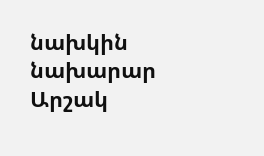նախկին նախարար Արշակ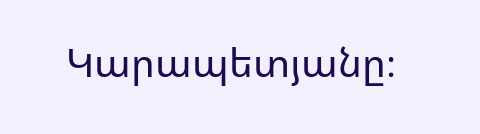Կարապետյանը։